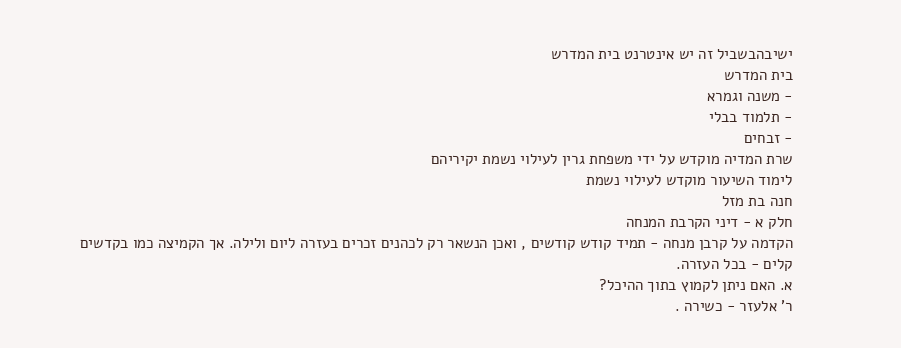ישיבהבשביל זה יש אינטרנט בית המדרש
בית המדרש
- משנה וגמרא
- תלמוד בבלי
- זבחים
שרת המדיה מוקדש על ידי משפחת גרין לעילוי נשמת יקיריהם
לימוד השיעור מוקדש לעילוי נשמת
חנה בת מזל
חלק א - דיני הקרבת המנחה
הקדמה על קרבן מנחה - תמיד קודש קודשים , ואכן הנשאר רק לכהנים זכרים בעזרה ליום ולילה. אך הקמיצה כמו בקדשים קלים - בכל העזרה.
א. האם ניתן לקמוץ בתוך ההיכל?
ר' אלעזר - כשירה .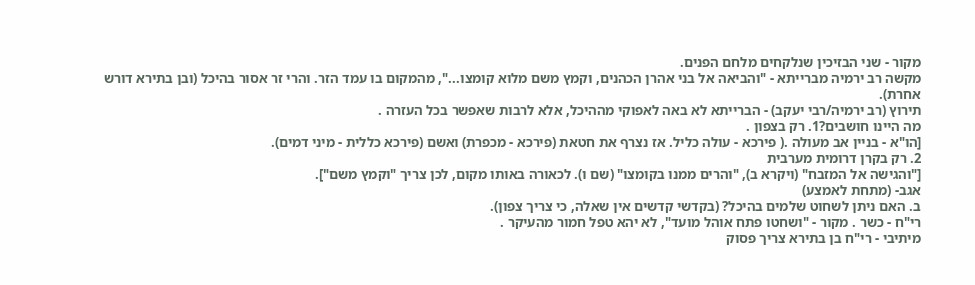מקור - שני הבזיכין שנלקחים מלחם הפנים.
מקשה רב ירמיה מברייתא - "והביאה אל בני אהרן הכהנים, וקמץ משם מלוא קומצו...", מהמקום בו עמד הזר. והרי זר אסור בהיכל (ובן בתירא דורש אחרת).
תירוץ (רב ירמיה/רבי יעקב) - הברייתא לא באה לאפוקי מההיכל, אלא לרבות שאפשר בכל העזרה .
מה היינו חושבים?1. רק בצפון .
[הו"א - בניין אב מעולה .( פירכא - עולה כליל. אז נצרף את חטאת (פירכא - מכפרת) ואשם (פירכא כללית - מיני דמים).
2. רק בקרן דרומית מערבית
["והגישה אל המזבח" (ויקרא ב), "והרים ממנו בקומצו" (שם ו). לכאורה באותו מקום, לכן צריך "וקמץ משם"].
אגב- (מתחת לאמצע)
ב. האם ניתן לשחוט שלמים בהיכל? (בקדשי קדשים אין שאלה, כי צריך צפון).
רי"ח - כשר . מקור - "ושחטו פתח אוהל מועד", לא יהא טפל חמור מהעיקר .
מיתיבי - רי"ח בן בתירא צריך פסוק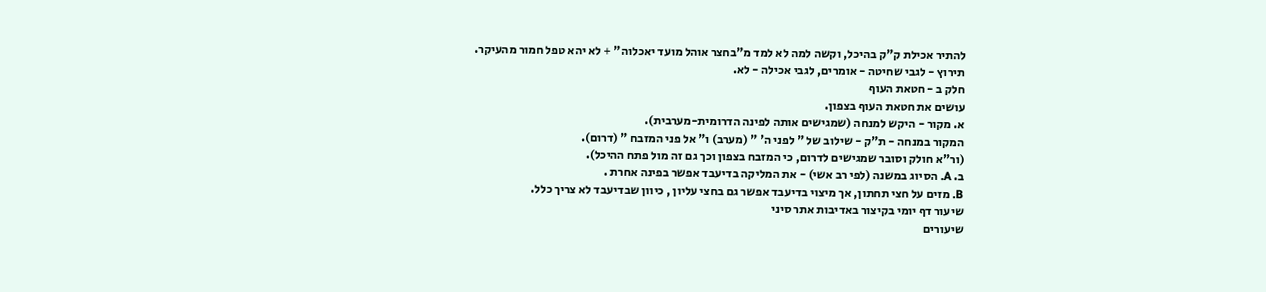להתיר אכילת ק"ק בהיכל, וקשה למה לא למד מ"בחצר אוהל מועד יאכלוה" + לא יהא טפל חמור מהעיקר.
תירוץ - לגבי שחיטה - אומרים, לגבי אכילה - לא.
חלק ב - חטאת העוף
עושים את חטאת העוף בצפון.
א. מקור - היקש למנחה (שמגישים אותה לפינה הדרומית-מערבית).
המקור במנחה - ת"ק - שילוב של " לפני ה' " (מערב) ו" אל פני המזבח " (דרום).
(ור"א חולק וסובר שמגישים לדרום, כי המזבח בצפון וכך גם זה מול פתח ההיכל).
ב. A. הסיוג במשנה (לפי רב אשי) - את המליקה בדיעבד אפשר בפינה אחרת .
B. מזים על חצי תחתון, אך מיצוי בדיעבד אפשר גם בחצי עליון , כיוון שבדיעבד לא צריך כלל.
שיעור דף יומי בקיצור באדיבות אתר סיני
שיעורים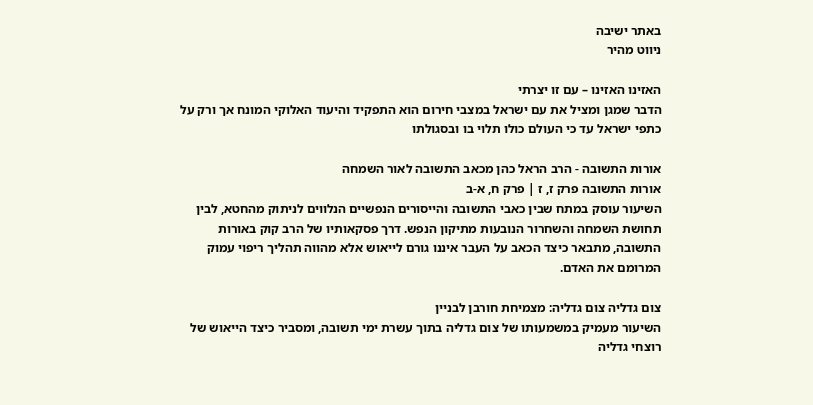באתר ישיבה
ניווט מהיר

האזינו האזינו – עם זו יצרתי
הדבר שמגן ומציל את עם ישראל במצבי חירום הוא התפקיד והיעוד האלוקי המונח אך ורק על כתפי ישראל עד כי העולם כולו תלוי בו ובסגולתו

אורות התשובה - הרב הראל כהן מכאב התשובה לאור השמחה
אורות התשובה פרק ז, ז | פרק ח, א-ב
השיעור עוסק במתח שבין כאבי התשובה והייסורים הנפשיים הנלווים לניתוק מהחטא, לבין תחושת השמחה והשחרור הנובעות מתיקון הנפש. דרך פסקאותיו של הרב קוק באורות התשובה, מתבאר כיצד הכאב על העבר איננו גורם לייאוש אלא מהווה תהליך ריפוי עמוק המרומם את האדם.

צום גדליה צום גדליה: מצמיחת חורבן לבניין
השיעור מעמיק במשמעותו של צום גדליה בתוך עשרת ימי תשובה, ומסביר כיצד הייאוש של רוצחי גדליה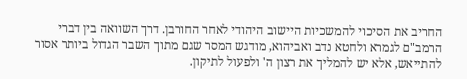החריב את הסיכוי להמשכיות היישוב היהודי לאחר החורבן. דרך השוואה בין דברי הרמב"ם לגמרא ולחטא נדב ואביהוא, מודגש המסר שגם מתוך השבר הגדול ביותר אסור להתייאש, אלא יש להמליך את רצון ה' ולפעול לתיקון.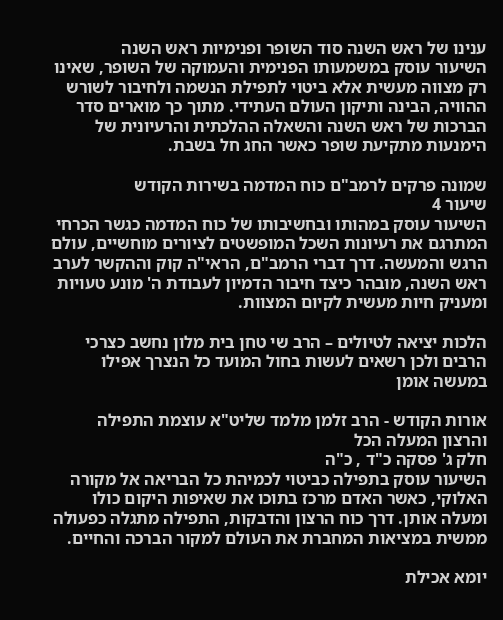ענינו של ראש השנה סוד השופר ופנימיות ראש השנה
השיעור עוסק במשמעותו הפנימית והעמוקה של השופר, שאינו רק מצווה מעשית אלא ביטוי לתפילת הנשמה ולחיבור לשורש ההוויה, הבינה ותיקון העולם העתידי. מתוך כך מוארים סדר הברכות של ראש השנה והשאלה ההלכתית והרעיונית של הימנעות מתקיעת שופר כאשר החג חל בשבת.

שמונה פרקים לרמב"ם כוח המדמה בשירות הקודש
שיעור 4
השיעור עוסק במהותו ובחשיבותו של כוח המדמה כגשר הכרחי המתרגם את רעיונות השכל המופשטים לציורים מוחשיים, עולם הרגש והמעשה. דרך דברי הרמב"ם, הראי"ה קוק וההקשר לערב ראש השנה, מובהר כיצד חיבור הדמיון לעבודת ה' מונע טעויות ומעניק חיות מעשית לקיום המצוות.

הלכות יציאה לטיולים – הרב שי טחן בית מלון נחשב כצרכי הרבים ולכן רשאים לעשות בחול המועד כל הנצרך אפילו במעשה אומן

אורות הקודש - הרב זלמן מלמד שליט"א עוצמת התפילה והרצון המעלה הכל
חלק ג' פסקה כ"ד , כ"ה
השיעור עוסק בתפילה כביטוי לכמיהת כל הבריאה אל מקורה האלוקי, כאשר האדם מרכז בתוכו את שאיפות היקום כולו ומעלה אותן. דרך כוח הרצון והדבקות, התפילה מתגלה כפעולה ממשית במציאות המחברת את העולם למקור הברכה והחיים.

יומא אכילת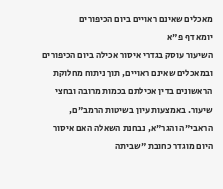מאכלים שאינם ראויים ביום הכיפורים
יומא דף פ"א
השיעור עוסק בגדרי איסור אכילה ביום הכיפורים ובמאכלים שאינם ראויים, תוך ניתוח מחלוקת הראשונים בדין אכילתם בכמות מרובה ובחצי שיעור. באמצעות עיון בשיטות הרמב"ם, הראבי"ה והגר"א, נבחנת השאלה האם איסור היום מוגדר כחובת "שביתה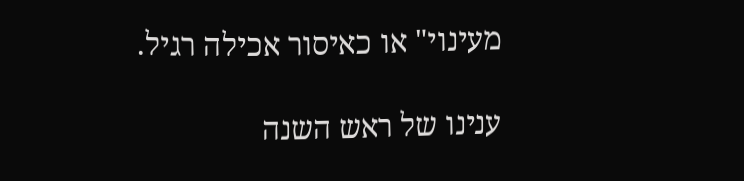מעינוי" או כאיסור אכילה רגיל.

ענינו של ראש השנה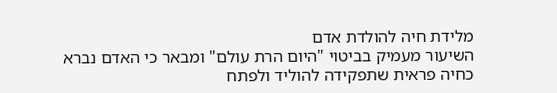מלידת חיה להולדת אדם
השיעור מעמיק בביטוי "היום הרת עולם" ומבאר כי האדם נברא כחיה פראית שתפקידה להוליד ולפתח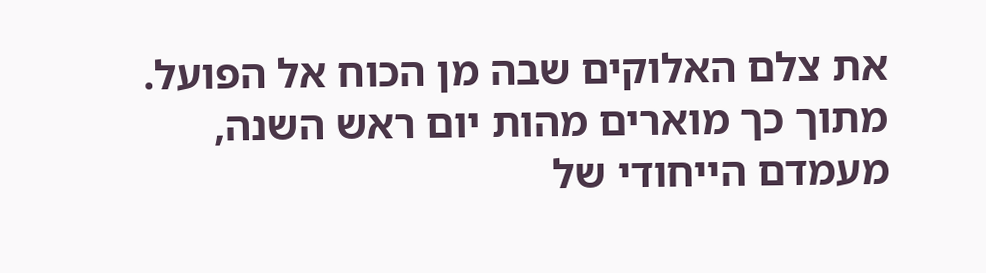את צלם האלוקים שבה מן הכוח אל הפועל. מתוך כך מוארים מהות יום ראש השנה, מעמדם הייחודי של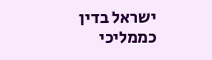ישראל בדין כממליכי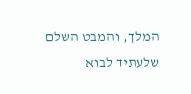המלך, והמבט השלם שלעתיד לבוא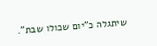שיתגלה כ"יום שכולו שבת".